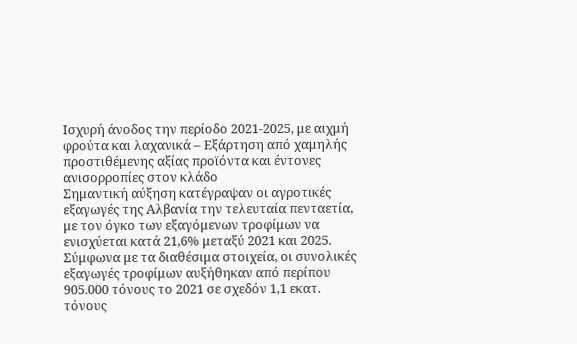Ισχυρή άνοδος την περίοδο 2021-2025, με αιχμή φρούτα και λαχανικά – Εξάρτηση από χαμηλής προστιθέμενης αξίας προϊόντα και έντονες ανισορροπίες στον κλάδο
Σημαντική αύξηση κατέγραψαν οι αγροτικές εξαγωγές της Αλβανία την τελευταία πενταετία, με τον όγκο των εξαγόμενων τροφίμων να ενισχύεται κατά 21,6% μεταξύ 2021 και 2025. Σύμφωνα με τα διαθέσιμα στοιχεία, οι συνολικές εξαγωγές τροφίμων αυξήθηκαν από περίπου 905.000 τόνους το 2021 σε σχεδόν 1,1 εκατ. τόνους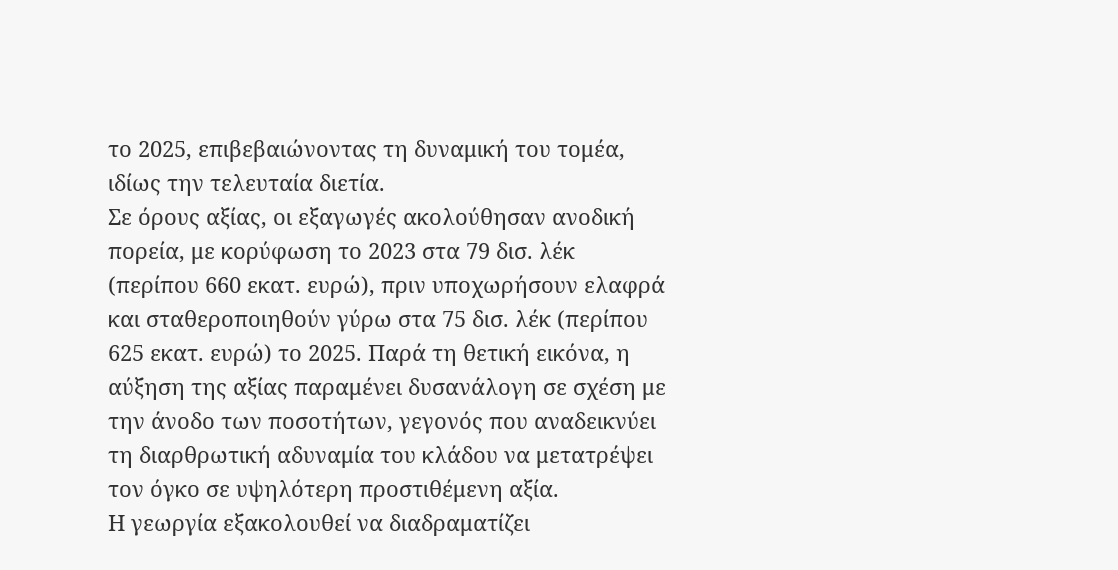το 2025, επιβεβαιώνοντας τη δυναμική του τομέα, ιδίως την τελευταία διετία.
Σε όρους αξίας, οι εξαγωγές ακολούθησαν ανοδική πορεία, με κορύφωση το 2023 στα 79 δισ. λέκ (περίπου 660 εκατ. ευρώ), πριν υποχωρήσουν ελαφρά και σταθεροποιηθούν γύρω στα 75 δισ. λέκ (περίπου 625 εκατ. ευρώ) το 2025. Παρά τη θετική εικόνα, η αύξηση της αξίας παραμένει δυσανάλογη σε σχέση με την άνοδο των ποσοτήτων, γεγονός που αναδεικνύει τη διαρθρωτική αδυναμία του κλάδου να μετατρέψει τον όγκο σε υψηλότερη προστιθέμενη αξία.
Η γεωργία εξακολουθεί να διαδραματίζει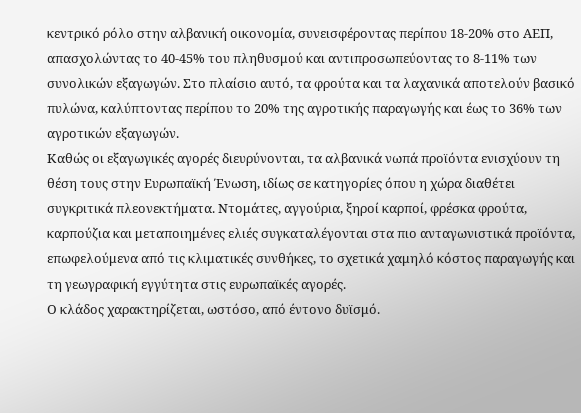κεντρικό ρόλο στην αλβανική οικονομία, συνεισφέροντας περίπου 18-20% στο ΑΕΠ, απασχολώντας το 40-45% του πληθυσμού και αντιπροσωπεύοντας το 8-11% των συνολικών εξαγωγών. Στο πλαίσιο αυτό, τα φρούτα και τα λαχανικά αποτελούν βασικό πυλώνα, καλύπτοντας περίπου το 20% της αγροτικής παραγωγής και έως το 36% των αγροτικών εξαγωγών.
Καθώς οι εξαγωγικές αγορές διευρύνονται, τα αλβανικά νωπά προϊόντα ενισχύουν τη θέση τους στην Ευρωπαϊκή Ένωση, ιδίως σε κατηγορίες όπου η χώρα διαθέτει συγκριτικά πλεονεκτήματα. Ντομάτες, αγγούρια, ξηροί καρποί, φρέσκα φρούτα, καρπούζια και μεταποιημένες ελιές συγκαταλέγονται στα πιο ανταγωνιστικά προϊόντα, επωφελούμενα από τις κλιματικές συνθήκες, το σχετικά χαμηλό κόστος παραγωγής και τη γεωγραφική εγγύτητα στις ευρωπαϊκές αγορές.
Ο κλάδος χαρακτηρίζεται, ωστόσο, από έντονο δυϊσμό.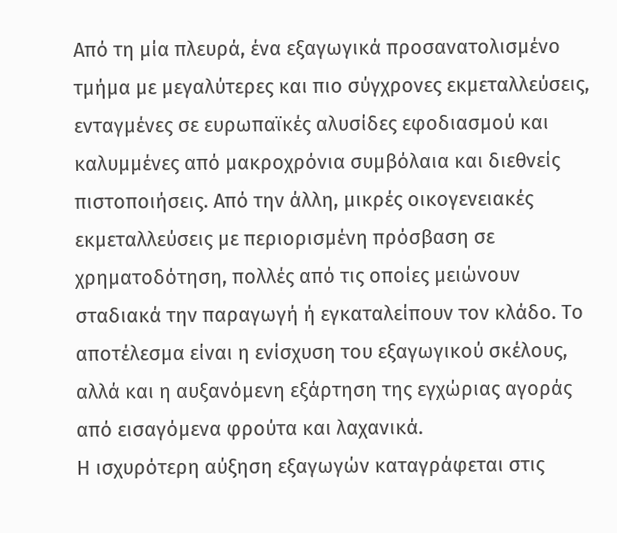Από τη μία πλευρά, ένα εξαγωγικά προσανατολισμένο τμήμα με μεγαλύτερες και πιο σύγχρονες εκμεταλλεύσεις, ενταγμένες σε ευρωπαϊκές αλυσίδες εφοδιασμού και καλυμμένες από μακροχρόνια συμβόλαια και διεθνείς πιστοποιήσεις. Από την άλλη, μικρές οικογενειακές εκμεταλλεύσεις με περιορισμένη πρόσβαση σε χρηματοδότηση, πολλές από τις οποίες μειώνουν σταδιακά την παραγωγή ή εγκαταλείπουν τον κλάδο. Το αποτέλεσμα είναι η ενίσχυση του εξαγωγικού σκέλους, αλλά και η αυξανόμενη εξάρτηση της εγχώριας αγοράς από εισαγόμενα φρούτα και λαχανικά.
Η ισχυρότερη αύξηση εξαγωγών καταγράφεται στις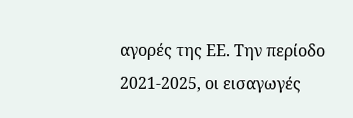αγορές της ΕΕ. Την περίοδο 2021-2025, οι εισαγωγές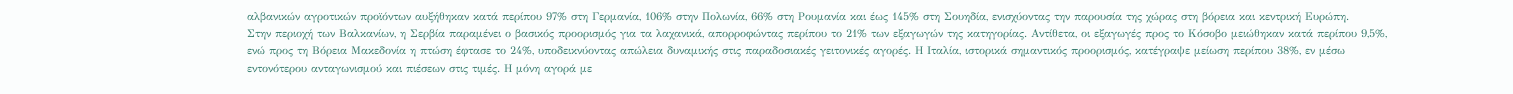αλβανικών αγροτικών προϊόντων αυξήθηκαν κατά περίπου 97% στη Γερμανία, 106% στην Πολωνία, 66% στη Ρουμανία και έως 145% στη Σουηδία, ενισχύοντας την παρουσία της χώρας στη βόρεια και κεντρική Ευρώπη.
Στην περιοχή των Βαλκανίων, η Σερβία παραμένει ο βασικός προορισμός για τα λαχανικά, απορροφώντας περίπου το 21% των εξαγωγών της κατηγορίας. Αντίθετα, οι εξαγωγές προς το Κόσοβο μειώθηκαν κατά περίπου 9,5%, ενώ προς τη Βόρεια Μακεδονία η πτώση έφτασε το 24%, υποδεικνύοντας απώλεια δυναμικής στις παραδοσιακές γειτονικές αγορές. Η Ιταλία, ιστορικά σημαντικός προορισμός, κατέγραψε μείωση περίπου 38%, εν μέσω εντονότερου ανταγωνισμού και πιέσεων στις τιμές. Η μόνη αγορά με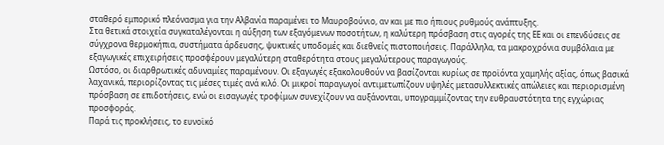σταθερό εμπορικό πλεόνασμα για την Αλβανία παραμένει το Μαυροβούνιο, αν και με πιο ήπιους ρυθμούς ανάπτυξης.
Στα θετικά στοιχεία συγκαταλέγονται η αύξηση των εξαγόμενων ποσοτήτων, η καλύτερη πρόσβαση στις αγορές της ΕΕ και οι επενδύσεις σε σύγχρονα θερμοκήπια, συστήματα άρδευσης, ψυκτικές υποδομές και διεθνείς πιστοποιήσεις. Παράλληλα, τα μακροχρόνια συμβόλαια με εξαγωγικές επιχειρήσεις προσφέρουν μεγαλύτερη σταθερότητα στους μεγαλύτερους παραγωγούς.
Ωστόσο, οι διαρθρωτικές αδυναμίες παραμένουν. Οι εξαγωγές εξακολουθούν να βασίζονται κυρίως σε προϊόντα χαμηλής αξίας, όπως βασικά λαχανικά, περιορίζοντας τις μέσες τιμές ανά κιλό. Οι μικροί παραγωγοί αντιμετωπίζουν υψηλές μετασυλλεκτικές απώλειες και περιορισμένη πρόσβαση σε επιδοτήσεις, ενώ οι εισαγωγές τροφίμων συνεχίζουν να αυξάνονται, υπογραμμίζοντας την ευθραυστότητα της εγχώριας προσφοράς.
Παρά τις προκλήσεις, το ευνοϊκό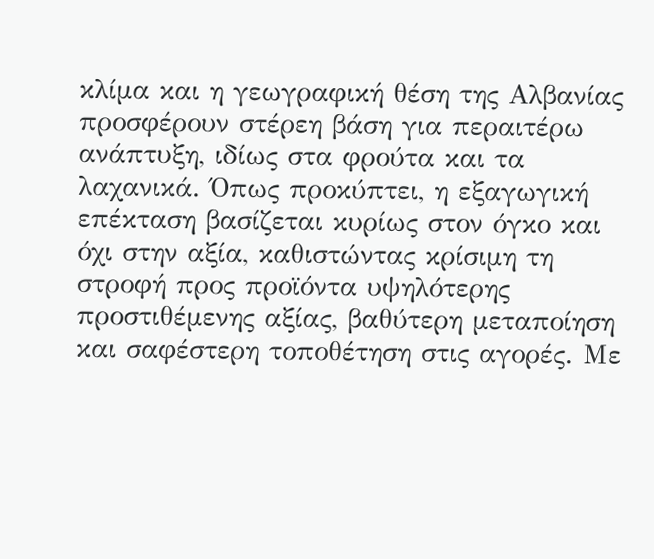κλίμα και η γεωγραφική θέση της Αλβανίας προσφέρουν στέρεη βάση για περαιτέρω ανάπτυξη, ιδίως στα φρούτα και τα λαχανικά. Όπως προκύπτει, η εξαγωγική επέκταση βασίζεται κυρίως στον όγκο και όχι στην αξία, καθιστώντας κρίσιμη τη στροφή προς προϊόντα υψηλότερης προστιθέμενης αξίας, βαθύτερη μεταποίηση και σαφέστερη τοποθέτηση στις αγορές. Με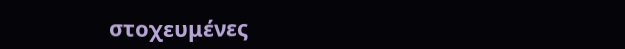στοχευμένες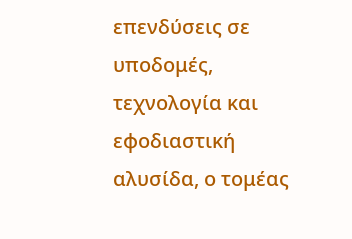επενδύσεις σε υποδομές, τεχνολογία και εφοδιαστική αλυσίδα, ο τομέας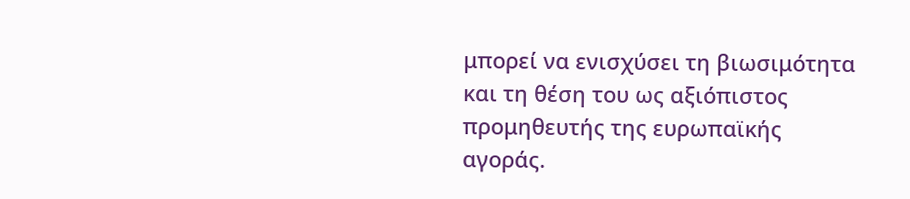μπορεί να ενισχύσει τη βιωσιμότητα και τη θέση του ως αξιόπιστος προμηθευτής της ευρωπαϊκής αγοράς.